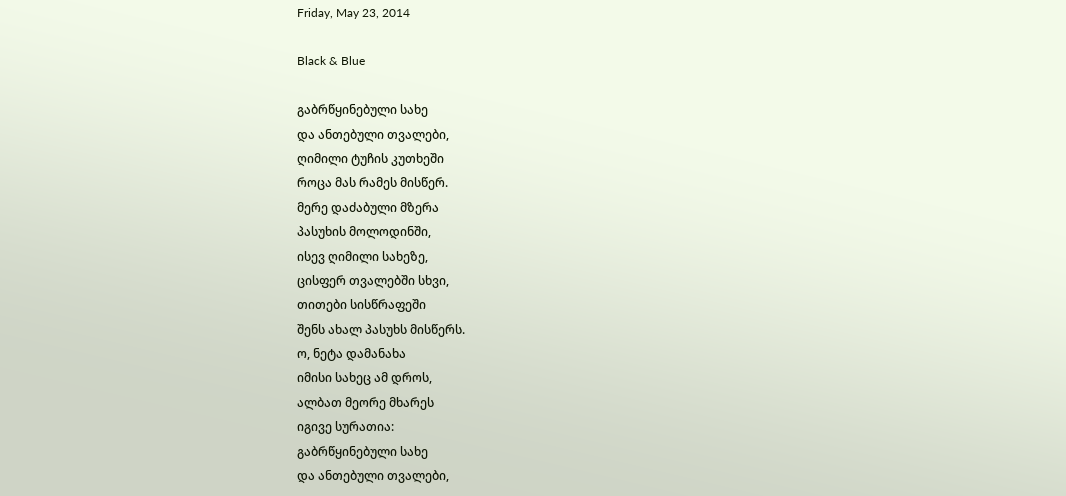Friday, May 23, 2014

Black & Blue

გაბრწყინებული სახე
და ანთებული თვალები,
ღიმილი ტუჩის კუთხეში
როცა მას რამეს მისწერ.
მერე დაძაბული მზერა
პასუხის მოლოდინში,
ისევ ღიმილი სახეზე,
ცისფერ თვალებში სხვი,
თითები სისწრაფეში
შენს ახალ პასუხს მისწერს.
ო, ნეტა დამანახა
იმისი სახეც ამ დროს,
ალბათ მეორე მხარეს
იგივე სურათია:
გაბრწყინებული სახე
და ანთებული თვალები,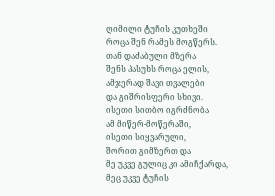ღიმილი ტუჩის კუთხეში
როცა შენ რამეს მოგწერს.
თან დაძაბული მზერა
შენს პასუხს როცა ელის,
ამჯერად შავი თვალები
და გიშრისფერი სხივი.
ისეთი სითბო იგრძნობა
ამ მიწერ-მოწერაში,
ისეთი სიყვარული,
შორით გიმზერთ და
მე უკვე გულიც კი ამიჩქარდა,
მეც უკვე ტუჩის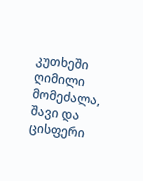კუთხეში
ღიმილი მომეძალა,
შავი და ცისფერი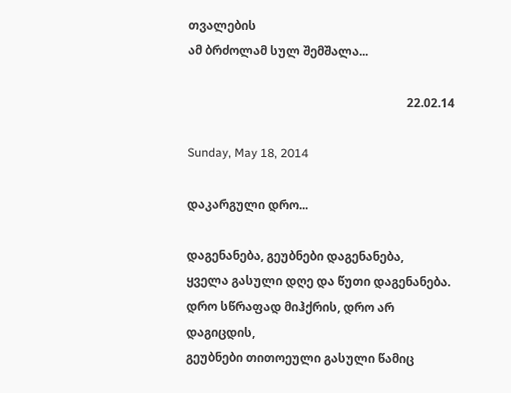თვალების
ამ ბრძოლამ სულ შემშალა...

                                                                         22.02.14

Sunday, May 18, 2014

დაკარგული დრო...

დაგენანება, გეუბნები დაგენანება,
ყველა გასული დღე და წუთი დაგენანება.
დრო სწრაფად მიჰქრის, დრო არ დაგიცდის,
გეუბნები თითოეული გასული წამიც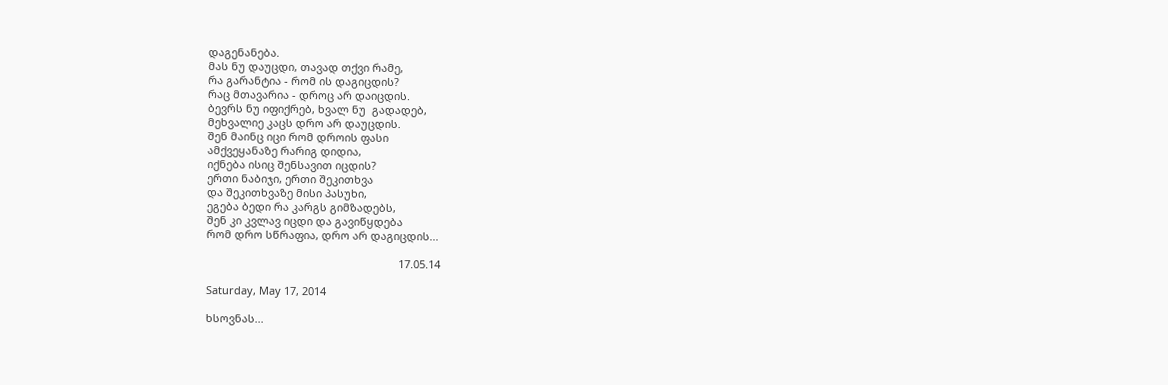დაგენანება.
მას ნუ დაუცდი, თავად თქვი რამე,
რა გარანტია - რომ ის დაგიცდის?
რაც მთავარია - დროც არ დაიცდის.
ბევრს ნუ იფიქრებ, ხვალ ნუ  გადადებ,
მეხვალიე კაცს დრო არ დაუცდის.
შენ მაინც იცი რომ დროის ფასი
ამქვეყანაზე რარიგ დიდია,
იქნება ისიც შენსავით იცდის?
ერთი ნაბიჯი, ერთი შეკითხვა
და შეკითხვაზე მისი პასუხი,
ეგება ბედი რა კარგს გიმზადებს,
შენ კი კვლავ იცდი და გავიწყდება
რომ დრო სწრაფია, დრო არ დაგიცდის...

                                                                17.05.14

Saturday, May 17, 2014

ხსოვნას...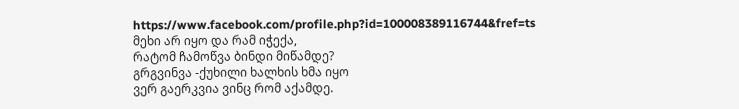https://www.facebook.com/profile.php?id=100008389116744&fref=ts
მეხი არ იყო და რამ იჭექა,
რატომ ჩამოწვა ბინდი მიწამდე?
გრგვინვა -ქუხილი ხალხის ხმა იყო
ვერ გაერკვია ვინც რომ აქამდე.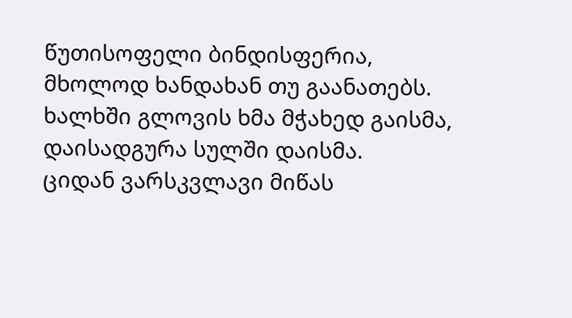წუთისოფელი ბინდისფერია,
მხოლოდ ხანდახან თუ გაანათებს.
ხალხში გლოვის ხმა მჭახედ გაისმა,
დაისადგურა სულში დაისმა.
ციდან ვარსკვლავი მიწას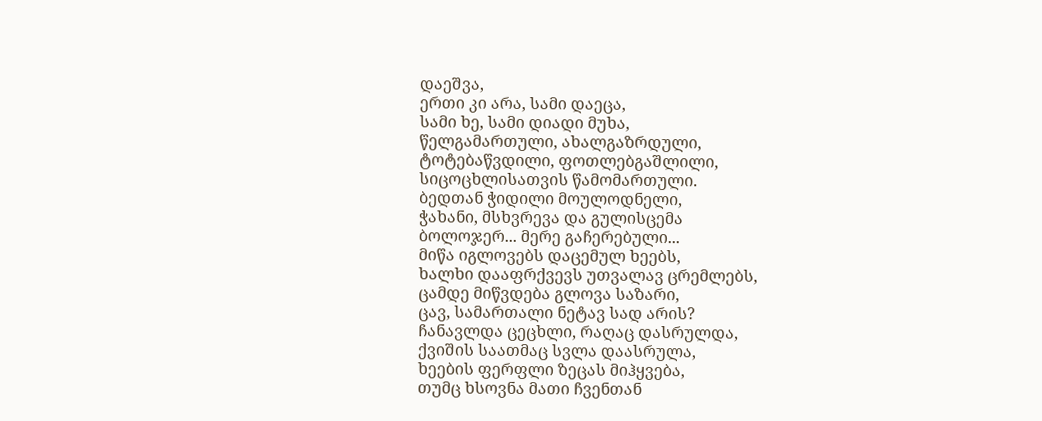დაეშვა,
ერთი კი არა, სამი დაეცა,
სამი ხე, სამი დიადი მუხა,
წელგამართული, ახალგაზრდული,
ტოტებაწვდილი, ფოთლებგაშლილი,
სიცოცხლისათვის წამომართული.
ბედთან ჭიდილი მოულოდნელი,
ჭახანი, მსხვრევა და გულისცემა
ბოლოჯერ... მერე გაჩერებული...
მიწა იგლოვებს დაცემულ ხეებს,
ხალხი დააფრქვევს უთვალავ ცრემლებს,
ცამდე მიწვდება გლოვა საზარი,
ცავ, სამართალი ნეტავ სად არის?
ჩანავლდა ცეცხლი, რაღაც დასრულდა,
ქვიშის საათმაც სვლა დაასრულა,
ხეების ფერფლი ზეცას მიჰყვება,
თუმც ხსოვნა მათი ჩვენთან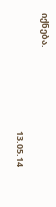იქნება.

                                                           13.05.14